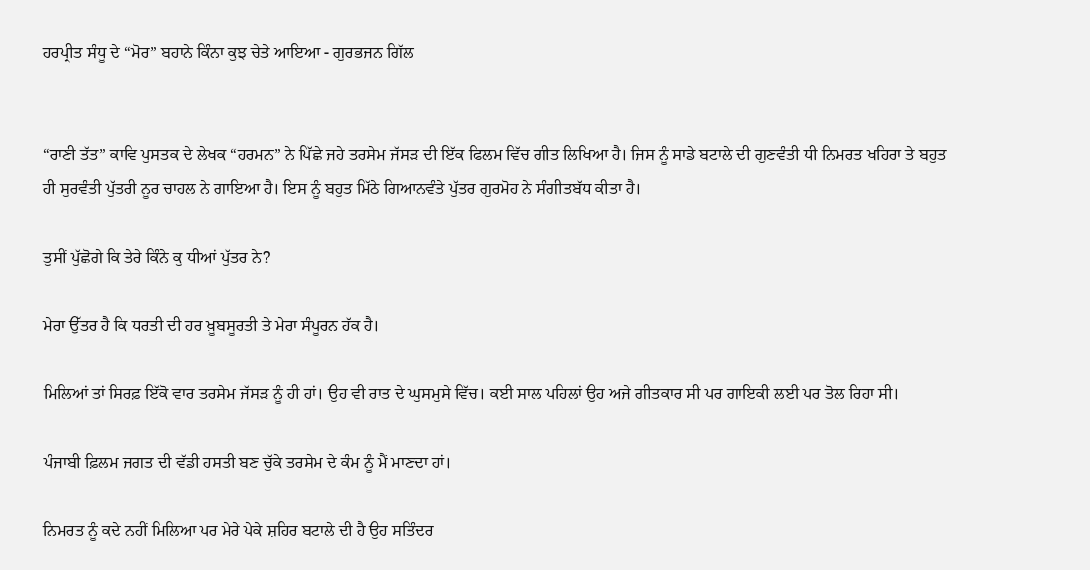ਹਰਪ੍ਰੀਤ ਸੰਧੂ ਦੇ “ਮੋਰ” ਬਹਾਨੇ ਕਿੰਨਾ ਕੁਝ ਚੇਤੇ ਆਇਆ - ਗੁਰਭਜਨ ਗਿੱਲ


“ਰਾਣੀ ਤੱਤ” ਕਾਵਿ ਪੁਸਤਕ ਦੇ ਲੇਖਕ “ਹਰਮਨ” ਨੇ ਪਿੱਛੇ ਜਹੇ ਤਰਸੇਮ ਜੱਸੜ ਦੀ ਇੱਕ ਫਿਲਮ ਵਿੱਚ ਗੀਤ ਲਿਖਿਆ ਹੈ। ਜਿਸ ਨੂੰ ਸਾਡੇ ਬਟਾਲੇ ਦੀ ਗੁਣਵੰਤੀ ਧੀ ਨਿਮਰਤ ਖਹਿਰਾ ਤੇ ਬਹੁਤ ਹੀ ਸੁਰਵੰਤੀ ਪੁੱਤਰੀ ਨੂਰ ਚਾਹਲ ਨੇ ਗਾਇਆ ਹੈ। ਇਸ ਨੂੰ ਬਹੁਤ ਮਿੱਠੇ ਗਿਆਨਵੰਤੇ ਪੁੱਤਰ ਗੁਰਮੋਹ ਨੇ ਸੰਗੀਤਬੱਧ ਕੀਤਾ ਹੈ।

ਤੁਸੀਂ ਪੁੱਛੋਗੇ ਕਿ ਤੇਰੇ ਕਿੰਨੇ ਕੁ ਧੀਆਂ ਪੁੱਤਰ ਨੇ?

ਮੇਰਾ ਉੱਤਰ ਹੈ ਕਿ ਧਰਤੀ ਦੀ ਹਰ ਖ਼ੂਬਸੂਰਤੀ ਤੇ ਮੇਰਾ ਸੰਪੂਰਨ ਹੱਕ ਹੈ।

ਮਿਲਿਆਂ ਤਾਂ ਸਿਰਫ਼ ਇੱਕੋ ਵਾਰ ਤਰਸੇਮ ਜੱਸੜ ਨੂੰ ਹੀ ਹਾਂ। ਉਹ ਵੀ ਰਾਤ ਦੇ ਘੁਸਮੁਸੇ ਵਿੱਚ। ਕਈ ਸਾਲ ਪਹਿਲਾਂ ਉਹ ਅਜੇ ਗੀਤਕਾਰ ਸੀ ਪਰ ਗਾਇਕੀ ਲਈ ਪਰ ਤੋਲ ਰਿਹਾ ਸੀ।

ਪੰਜਾਬੀ ਫ਼ਿਲਮ ਜਗਤ ਦੀ ਵੱਡੀ ਹਸਤੀ ਬਣ ਚੁੱਕੇ ਤਰਸੇਮ ਦੇ ਕੰਮ ਨੂੰ ਮੈਂ ਮਾਣਦਾ ਹਾਂ।

ਨਿਮਰਤ ਨੂੰ ਕਦੇ ਨਹੀਂ ਮਿਲਿਆ ਪਰ ਮੇਰੇ ਪੇਕੇ ਸ਼ਹਿਰ ਬਟਾਲੇ ਦੀ ਹੈ ਉਹ ਸਤਿੰਦਰ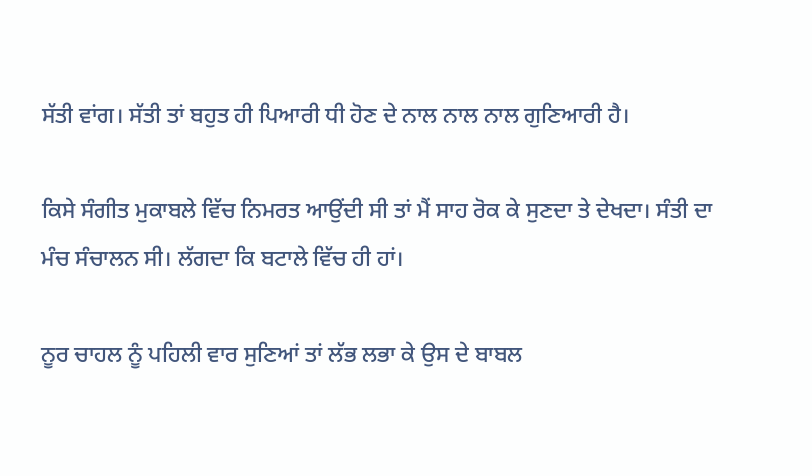ਸੱਤੀ ਵਾਂਗ। ਸੱਤੀ ਤਾਂ ਬਹੁਤ ਹੀ ਪਿਆਰੀ ਧੀ ਹੋਣ ਦੇ ਨਾਲ ਨਾਲ ਨਾਲ ਗੁਣਿਆਰੀ ਹੈ।

ਕਿਸੇ ਸੰਗੀਤ ਮੁਕਾਬਲੇ ਵਿੱਚ ਨਿਮਰਤ ਆਉਂਦੀ ਸੀ ਤਾਂ ਮੈਂ ਸਾਹ ਰੋਕ ਕੇ ਸੁਣਦਾ ਤੇ ਦੇਖਦਾ। ਸੰਤੀ ਦਾ ਮੰਚ ਸੰਚਾਲਨ ਸੀ। ਲੱਗਦਾ ਕਿ ਬਟਾਲੇ ਵਿੱਚ ਹੀ ਹਾਂ।

ਨੂਰ ਚਾਹਲ ਨੂੰ ਪਹਿਲੀ ਵਾਰ ਸੁਣਿਆਂ ਤਾਂ ਲੱਭ ਲਭਾ ਕੇ ਉਸ ਦੇ ਬਾਬਲ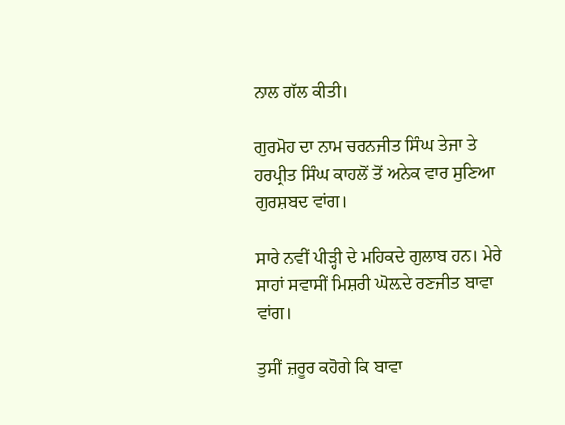ਨਾਲ ਗੱਲ ਕੀਤੀ।

ਗੁਰਮੋਹ ਦਾ ਨਾਮ ਚਰਨਜੀਤ ਸਿੰਘ ਤੇਜਾ ਤੇ ਹਰਪ੍ਰੀਤ ਸਿੰਘ ਕਾਹਲੋਂ ਤੋਂ ਅਨੇਕ ਵਾਰ ਸੁਣਿਆ ਗੁਰਸ਼ਬਦ ਵਾਂਗ।

ਸਾਰੇ ਨਵੀਂ ਪੀੜ੍ਹੀ ਦੇ ਮਹਿਕਦੇ ਗੁਲਾਬ ਹਨ। ਮੇਰੇ ਸਾਹਾਂ ਸਵਾਸੀਂ ਮਿਸ਼ਰੀ ਘੋਲ਼ਦੇ ਰਣਜੀਤ ਬਾਵਾ ਵਾਂਗ।

ਤੁਸੀਂ ਜ਼ਰੂਰ ਕਹੋਗੇ ਕਿ ਬਾਵਾ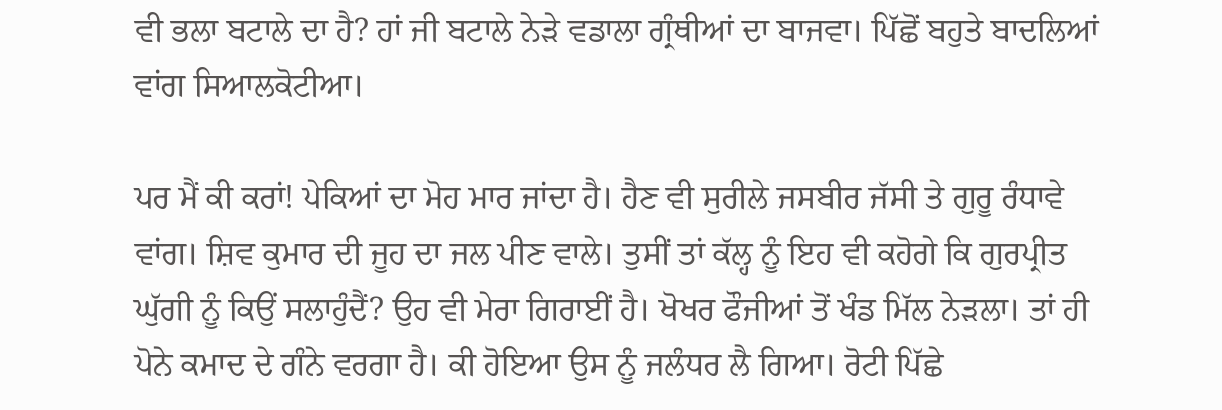ਵੀ ਭਲਾ ਬਟਾਲੇ ਦਾ ਹੈ? ਹਾਂ ਜੀ ਬਟਾਲੇ ਨੇੜੇ ਵਡਾਲਾ ਗ੍ਰੰਥੀਆਂ ਦਾ ਬਾਜਵਾ। ਪਿੱਛੋਂ ਬਹੁਤੇ ਬਾਦਲਿਆਂ ਵਾਂਗ ਸਿਆਲਕੋਟੀਆ।

ਪਰ ਮੈਂ ਕੀ ਕਰਾਂ! ਪੇਕਿਆਂ ਦਾ ਮੋਹ ਮਾਰ ਜਾਂਦਾ ਹੈ। ਹੈਣ ਵੀ ਸੁਰੀਲੇ ਜਸਬੀਰ ਜੱਸੀ ਤੇ ਗੁਰੂ ਰੰਧਾਵੇ ਵਾਂਗ। ਸ਼ਿਵ ਕੁਮਾਰ ਦੀ ਜੂਹ ਦਾ ਜਲ ਪੀਣ ਵਾਲੇ। ਤੁਸੀਂ ਤਾਂ ਕੱਲ੍ਹ ਨੂੰ ਇਹ ਵੀ ਕਹੋਗੇ ਕਿ ਗੁਰਪ੍ਰੀਤ ਘੁੱਗੀ ਨੂੰ ਕਿਉਂ ਸਲਾਹੁੰਦੈਂ? ਉਹ ਵੀ ਮੇਰਾ ਗਿਰਾਈਂ ਹੈ। ਖੋਖਰ ਫੌਜੀਆਂ ਤੋਂ ਖੰਡ ਮਿੱਲ ਨੇੜਲਾ। ਤਾਂ ਹੀ ਪੋਨੇ ਕਮਾਦ ਦੇ ਗੰਨੇ ਵਰਗਾ ਹੈ। ਕੀ ਹੋਇਆ ਉਸ ਨੂੰ ਜਲੰਧਰ ਲੈ ਗਿਆ। ਰੋਟੀ ਪਿੱਛੇ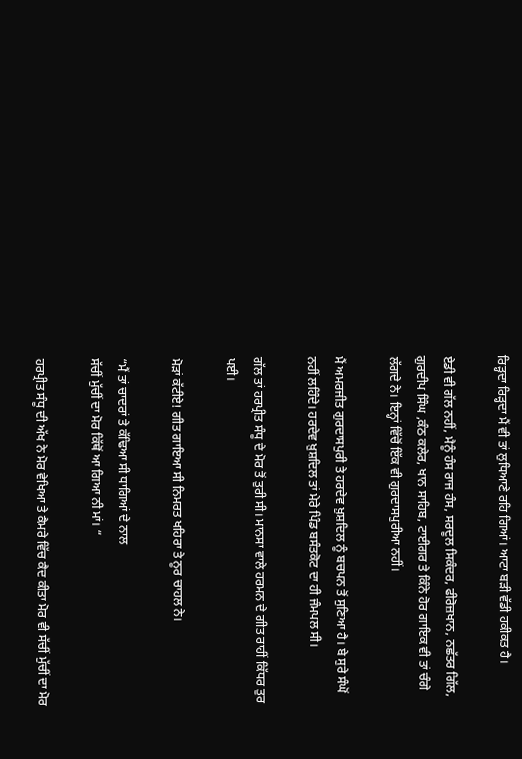ਰਿੜ੍ਹਦਾ ਰਿੜ੍ਹਦਾ ਮੈਂ ਵੀ ਤਾਂ ਲੁਧਿਆਣੇ ਰਹਿ ਗਿਆਂ। ਆਟਾ ਬੜੀ ਵੱਡੀ ਹਕੀਕਤ ਹੈ।

ਏਡੀ ਵੀ ਗੱਲ ਨਹੀਂ, ਮੈਨੂੰ ਹੰਸ ਰਾਜ ਹੰਸ, ਸਰਦੂਲ ਸਿਕੰਦਰ, ਫੀਰੋਜ਼ਖਾਨ, ਨਛੱਤਰ ਗਿੱਲ, ਗੁਰਦੀਪ ਸਿੰਘ ,ਕੰਠ ਕਲੇਰ, ਖਾਨ ਸਾਹਿਬ, ਟਾਈਗਰ ਤੇ ਕਿੰਨੇ ਹੋਰ ਗਾਇਕ ਵੀ ਤਾਂ ਚੰਗੇ ਲੱਗਦੇ ਨੇ। ਇਨ੍ਹਾਂ ਵਿੱਚੋਂ ਇੱਕ ਵੀ ਗੁਰਦਾਸਪੁਰੀਆ ਨਹੀਂ।

ਮੈਂ ਅਮਰਜੀਤ ਗੁਰਦਾਸਪੁਰੀ ਤੇ ਹਰਦੇਵ ਖ਼ੁਸ਼ਦਿਲ ਨੂੰ ਬਚਪਨ ਤੋਂ ਸੁਣਿਆ ਹੈ। ਬੇ ਸੁਰੇ ਸੰਘੋਂ ਨਹੀਂ ਲਹਿੰਦੇ। ਹਰਦੇਵ ਖ਼ੁਸ਼ਦਿਲ ਤਾਂ ਮੇਰੇ ਪਿੰਡ ਬਸੰਤਕੋਟ ਦਾ ਹੀ ਜੰਮਪਲ ਸੀ।

ਗੱਲ ਤਾਂ ਹਰਪ੍ਰੀਤ ਸੰਧੂ ਦੇ ਮੋਰ ਤੋਂ ਤੁਰੀ ਸੀ। ਮਾਨਸਾ ਵਾਲੇ ਹਰਮਨ ਦੇ ਗੀਤ ਰਾਹੀਂ ਕਿੱਧਰ ਤੁਰ ਪਈ।

ਮੋੜਾਂ ਕੱਟੀਏ! ਗੀਤ ਗਾਇਆ ਸੀ ਨਿਮਰਤ ਖਹਿਰਾ ਤੇ ਨੂਰ ਚਾਹਲ ਨੇ।

“ਮੈਂ ਤਾਂ ਚਾਦਰਾਂ ਤੇ ਕੱਢਿਆ ਸੀ ਧਾਗਿਆਂ ਦੇ ਨਾਲ
ਸੱਚੀਂ ਮੁੱਚੀਂ ਦਾ ਮੋਰ ਕਿੱਥੋਂ ਆ ਗਿਆ ਨੀ ਮਾਂ। “

ਹਰਪ੍ਰੀਤ ਸੰਧੂ ਦੀ ਅੱਖ ਨੇ ਮੋਰ ਵੇਖਿਆ ਤੇ ਕੈਮਰੇ ਵਿੱਚ ਕੈਦ ਕੀਤਾ ਮੋਰ ਵੀ ਸੱਚੀਂ ਮੁੱਚੀਂ ਦਾ ਮੋਰ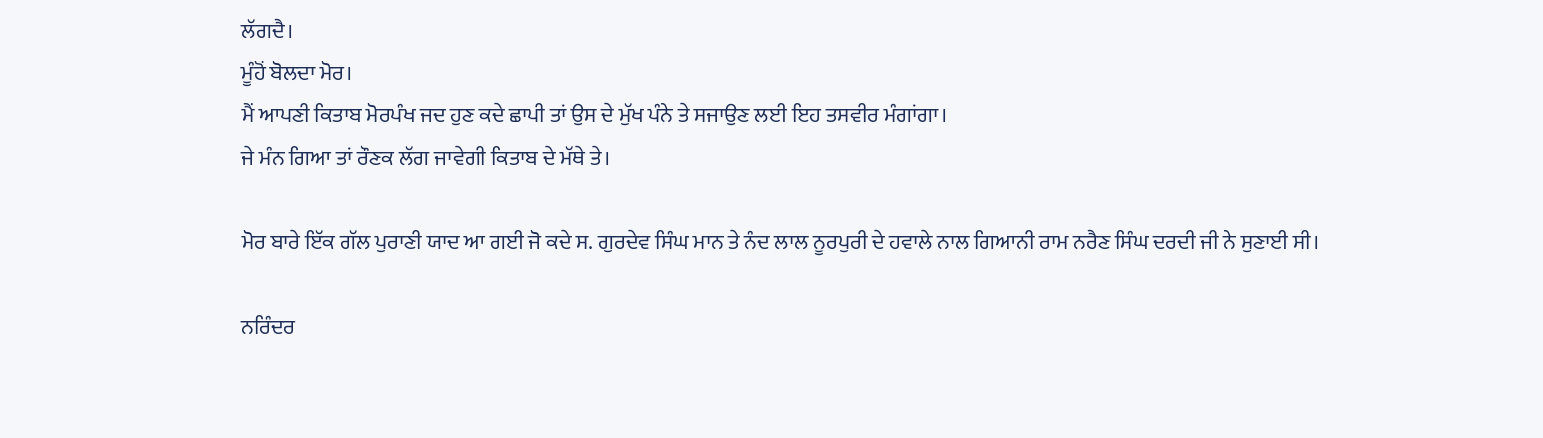ਲੱਗਦੈ।
ਮੂੰਹੋਂ ਬੋਲਦਾ ਮੋਰ।
ਮੈਂ ਆਪਣੀ ਕਿਤਾਬ ਮੋਰਪੰਖ ਜਦ ਹੁਣ ਕਦੇ ਛਾਪੀ ਤਾਂ ਉਸ ਦੇ ਮੁੱਖ ਪੰਨੇ ਤੇ ਸਜਾਉਣ ਲਈ ਇਹ ਤਸਵੀਰ ਮੰਗਾਂਗਾ।
ਜੇ ਮੰਨ ਗਿਆ ਤਾਂ ਰੌਣਕ ਲੱਗ ਜਾਵੇਗੀ ਕਿਤਾਬ ਦੇ ਮੱਥੇ ਤੇ।

ਮੋਰ ਬਾਰੇ ਇੱਕ ਗੱਲ ਪੁਰਾਣੀ ਯਾਦ ਆ ਗਈ ਜੋ ਕਦੇ ਸ. ਗੁਰਦੇਵ ਸਿੰਘ ਮਾਨ ਤੇ ਨੰਦ ਲਾਲ ਨੂਰਪੁਰੀ ਦੇ ਹਵਾਲੇ ਨਾਲ ਗਿਆਨੀ ਰਾਮ ਨਰੈਣ ਸਿੰਘ ਦਰਦੀ ਜੀ ਨੇ ਸੁਣਾਈ ਸੀ।

ਨਰਿੰਦਰ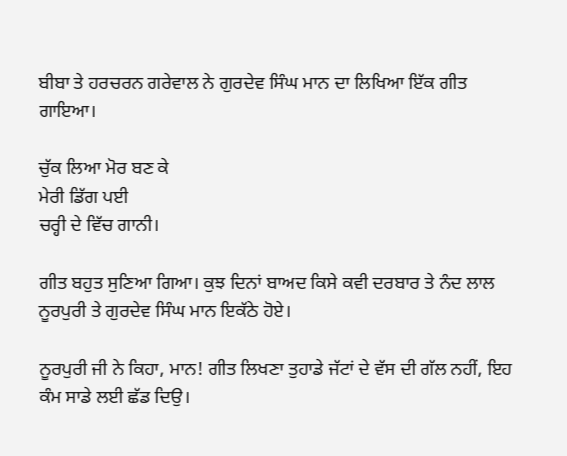ਬੀਬਾ ਤੇ ਹਰਚਰਨ ਗਰੇਵਾਲ ਨੇ ਗੁਰਦੇਵ ਸਿੰਘ ਮਾਨ ਦਾ ਲਿਖਿਆ ਇੱਕ ਗੀਤ ਗਾਇਆ।

ਚੁੱਕ ਲਿਆ ਮੋਰ ਬਣ ਕੇ
ਮੇਰੀ ਡਿੱਗ ਪਈ
ਚਰ੍ਹੀ ਦੇ ਵਿੱਚ ਗਾਨੀ।

ਗੀਤ ਬਹੁਤ ਸੁਣਿਆ ਗਿਆ। ਕੁਝ ਦਿਨਾਂ ਬਾਅਦ ਕਿਸੇ ਕਵੀ ਦਰਬਾਰ ਤੇ ਨੰਦ ਲਾਲ ਨੂਰਪੁਰੀ ਤੇ ਗੁਰਦੇਵ ਸਿੰਘ ਮਾਨ ਇਕੱਠੇ ਹੋਏ।

ਨੂਰਪੁਰੀ ਜੀ ਨੇ ਕਿਹਾ, ਮਾਨ! ਗੀਤ ਲਿਖਣਾ ਤੁਹਾਡੇ ਜੱਟਾਂ ਦੇ ਵੱਸ ਦੀ ਗੱਲ ਨਹੀਂ, ਇਹ ਕੰਮ ਸਾਡੇ ਲਈ ਛੱਡ ਦਿਉ।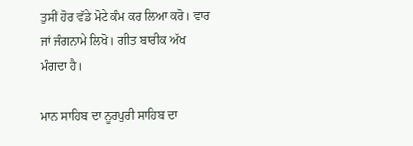ਤੁਸੀਂ ਹੋਰ ਵੱਡੇ ਮੋਟੇ ਕੰਮ ਕਰ ਲਿਆ ਕਰੋ। ਵਾਰ ਜਾਂ ਜੰਗਨਾਮੇ ਲਿਖੋ। ਗੀਤ ਬਾਰੀਕ ਅੱਖ ਮੰਗਦਾ ਹੈ।

ਮਾਨ ਸਾਹਿਬ ਦਾ ਨੂਰਪੁਰੀ ਸਾਹਿਬ ਦਾ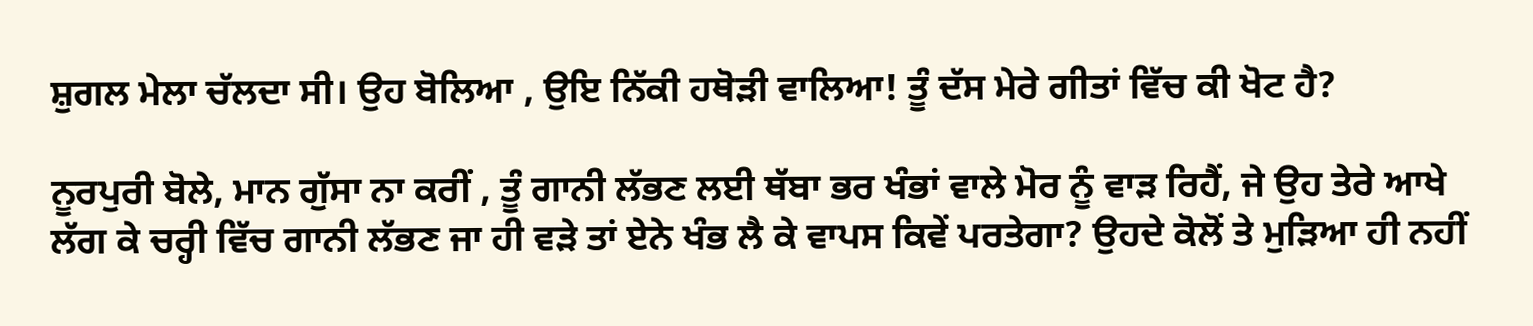ਸ਼ੁਗਲ ਮੇਲਾ ਚੱਲਦਾ ਸੀ। ਉਹ ਬੋਲਿਆ , ਉਇ ਨਿੱਕੀ ਹਥੋੜੀ ਵਾਲਿਆ! ਤੂੰ ਦੱਸ ਮੇਰੇ ਗੀਤਾਂ ਵਿੱਚ ਕੀ ਖੋਟ ਹੈ?

ਨੂਰਪੁਰੀ ਬੋਲੇ, ਮਾਨ ਗੁੱਸਾ ਨਾ ਕਰੀਂ , ਤੂੰ ਗਾਨੀ ਲੱਭਣ ਲਈ ਥੱਬਾ ਭਰ ਖੰਭਾਂ ਵਾਲੇ ਮੋਰ ਨੂੰ ਵਾੜ ਰਿਹੈਂ, ਜੇ ਉਹ ਤੇਰੇ ਆਖੇ ਲੱਗ ਕੇ ਚਰ੍ਹੀ ਵਿੱਚ ਗਾਨੀ ਲੱਭਣ ਜਾ ਹੀ ਵੜੇ ਤਾਂ ਏਨੇ ਖੰਭ ਲੈ ਕੇ ਵਾਪਸ ਕਿਵੇਂ ਪਰਤੇਗਾ? ਉਹਦੇ ਕੋਲੋਂ ਤੇ ਮੁੜਿਆ ਹੀ ਨਹੀਂ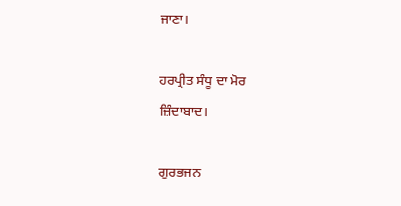ਜਾਣਾ।

ਹਰਪ੍ਰੀਤ ਸੰਧੂ ਦਾ ਮੋਰ
ਜ਼ਿੰਦਾਬਾਦ।

ਗੁਰਭਜਨ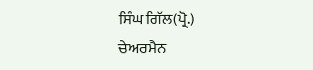ਸਿੰਘ ਗਿੱਲ(ਪ੍ਰੋ.)
ਚੇਅਰਮੈਨ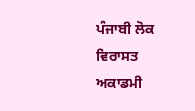ਪੰਜਾਬੀ ਲੋਕ ਵਿਰਾਸਤ ਅਕਾਡਮੀ